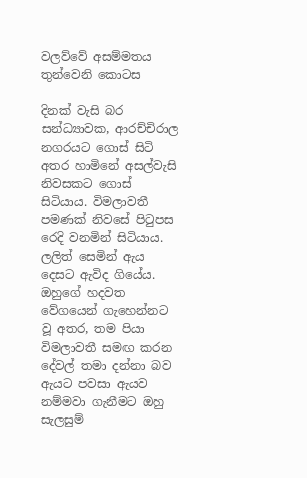වලව්වේ අසම්මතය තුන්වෙනි කොටස

දිනක් වැසි බර සන්ධ්‍යාවක, ආරච්චිරාල නගරයට ගොස් සිටි අතර හාමිනේ අසල්වැසි නිවසකට ගොස් සිටියාය. විමලාවතී පමණක් නිවසේ පිටුපස රෙදි වනමින් සිටියාය. ලලිත් සෙමින් ඇය දෙසට ඇවිද ගියේය. ඔහුගේ හදවත වේගයෙන් ගැහෙන්නට වූ අතර, තම පියා විමලාවතී සමඟ කරන දේවල් තමා දන්නා බව ඇයට පවසා ඇයව නම්මවා ගැනීමට ඔහු සැලසුම්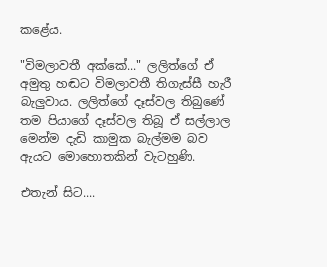කළේය.

"විමලාවතී අක්කේ..." ලලිත්ගේ ඒ අමුතු හඬට විමලාවතී තිගැස්සී හැරී බැලුවාය. ලලිත්ගේ දෑස්වල තිබුණේ තම පියාගේ දෑස්වල තිබූ ඒ සල්ලාල මෙන්ම දැඩි කාමුක බැල්මම බව ඇයට මොහොතකින් වැටහුණි.

එතැන් සිට....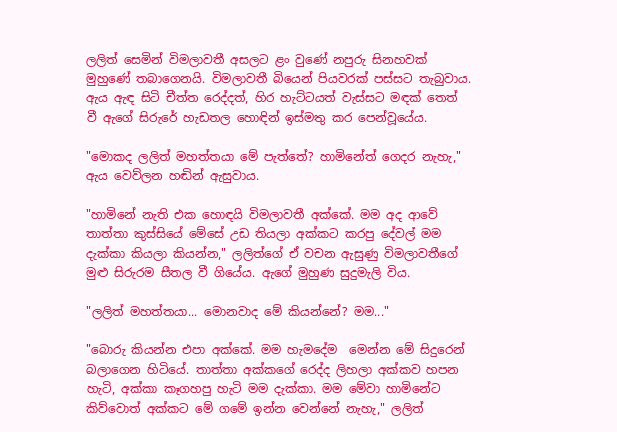ලලිත් සෙමින් විමලාවතී අසලට ළං වුණේ නපුරු සිනහවක් මුහුණේ තබාගෙනයි. විමලාවතී බියෙන් පියවරක් පස්සට තැබුවාය. ඇය ඇඳ සිටි චීත්ත රෙද්දත්, හිර හැට්ටයත් වැස්සට මඳක් තෙත් වී ඇගේ සිරුරේ හැඩතල හොඳින් ඉස්මතු කර පෙන්වූයේය.

"මොකද ලලිත් මහත්තයා මේ පැත්තේ? හාමිනේත් ගෙදර නැහැ," ඇය වෙව්ලන හඬින් ඇසුවාය.

"හාමිනේ නැති එක හොඳයි විමලාවතී අක්කේ. මම අද ආවේ තාත්තා කුස්සියේ මේසේ උඩ තියලා අක්කට කරපු දේවල් මම දැක්කා කියලා කියන්න," ලලිත්ගේ ඒ වචන ඇසුණු විමලාවතීගේ මුළු සිරුරම සීතල වී ගියේය. ඇගේ මුහුණ සුදුමැලි විය.

"ලලිත් මහත්තයා... මොනවාද මේ කියන්නේ? මම..."

"බොරු කියන්න එපා අක්කේ. මම හැමදේම  මෙන්න මේ සිදුරෙන් බලාගෙන හිටියේ. තාත්තා අක්කගේ රෙද්ද ලිහලා අක්කව හපන හැටි, අක්කා කෑගහපු හැටි මම දැක්කා. මම මේවා හාමිනේට කිව්වොත් අක්කට මේ ගමේ ඉන්න වෙන්නේ නැහැ," ලලිත්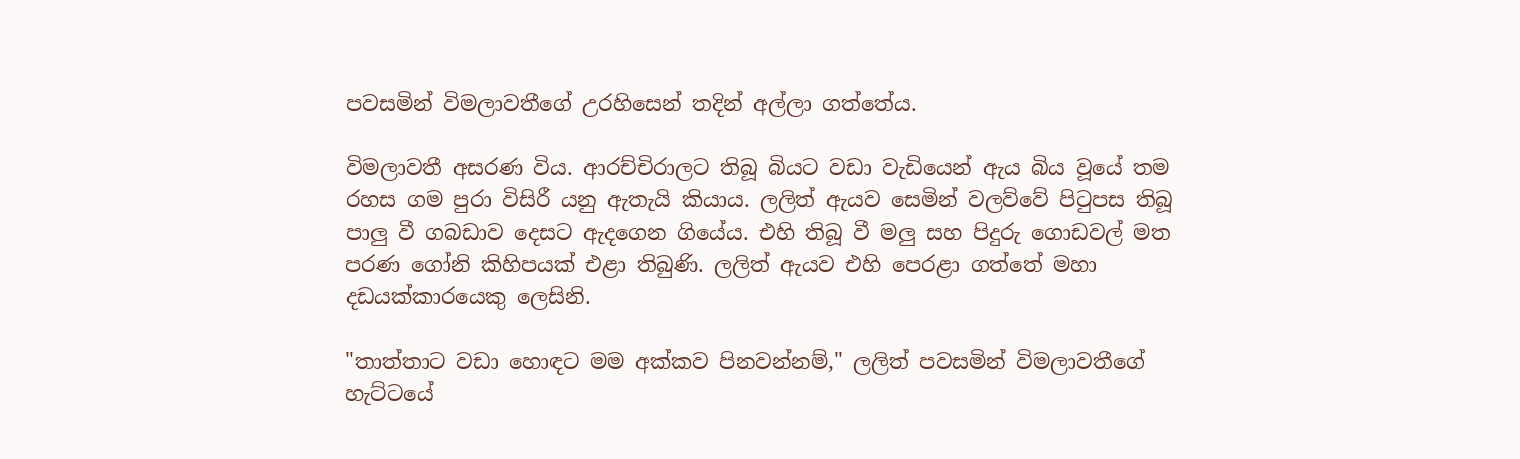පවසමින් විමලාවතීගේ උරහිසෙන් තදින් අල්ලා ගත්තේය.

විමලාවතී අසරණ විය. ආරච්චිරාලට තිබූ බියට වඩා වැඩියෙන් ඇය බිය වූයේ තම රහස ගම පුරා විසිරී යනු ඇතැයි කියාය. ලලිත් ඇයව සෙමින් වලව්වේ පිටුපස තිබූ පාලු වී ගබඩාව දෙසට ඇදගෙන ගියේය. එහි තිබූ වී මලු සහ පිදුරු ගොඩවල් මත පරණ ගෝනි කිහිපයක් එළා තිබුණි. ලලිත් ඇයව එහි පෙරළා ගත්තේ මහා දඩයක්කාරයෙකු ලෙසිනි.

"තාත්තාට වඩා හොඳට මම අක්කව පිනවන්නම්," ලලිත් පවසමින් විමලාවතීගේ හැට්ටයේ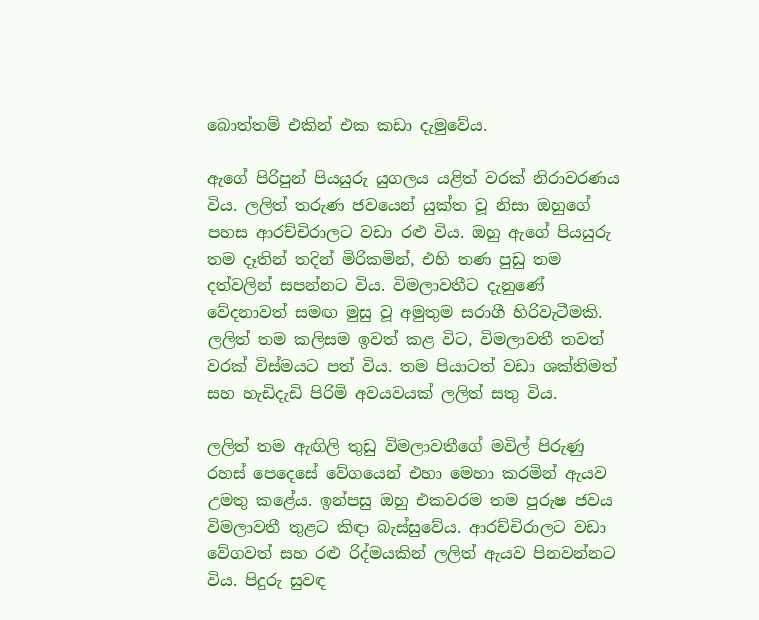බොත්තම් එකින් එක කඩා දැමුවේය.

ඇගේ පිරිපුන් පියයුරු යුගලය යළිත් වරක් නිරාවරණය විය. ලලිත් තරුණ ජවයෙන් යුක්ත වූ නිසා ඔහුගේ පහස ආරච්චිරාලට වඩා රළු විය. ඔහු ඇගේ පියයුරු තම දෑතින් තදින් මිරිකමින්, එහි තණ පුඩු තම දත්වලින් සපන්නට විය. විමලාවතීට දැනුණේ වේදනාවත් සමඟ මුසු වූ අමුතුම සරාගී හිරිවැටීමකි. ලලිත් තම කලිසම ඉවත් කළ විට, විමලාවතී තවත් වරක් විස්මයට පත් විය. තම පියාටත් වඩා ශක්තිමත් සහ හැඩිදැඩි පිරිමි අවයවයක් ලලිත් සතු විය.

ලලිත් තම ඇඟිලි තුඩු විමලාවතීගේ මවිල් පිරුණු රහස් පෙදෙසේ වේගයෙන් එහා මෙහා කරමින් ඇයව උමතු කළේය. ඉන්පසු ඔහු එකවරම තම පුරුෂ ජවය විමලාවතී තුළට කිඳා බැස්සුවේය. ආරච්චිරාලට වඩා වේගවත් සහ රළු රිද්මයකින් ලලිත් ඇයව පිනවන්නට විය. පිදුරු සුවඳ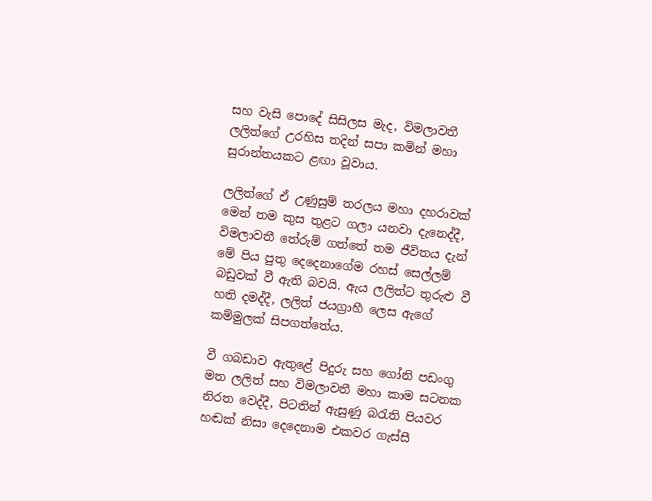සහ වැසි පොදේ සිසිලස මැද, විමලාවතී ලලිත්ගේ උරහිස තදින් සපා කමින් මහා සුරාන්තයකට ළඟා වූවාය.

ලලිත්ගේ ඒ උණුසුම් තරලය මහා දහරාවක් මෙන් තම කුස තුළට ගලා යනවා දැනෙද්දී, විමලාවතී තේරුම් ගත්තේ තම ජීවිතය දැන් මේ පිය පුතු දෙදෙනාගේම රහස් සෙල්ලම් බඩුවක් වී ඇති බවයි. ඇය ලලිත්ට තුරුළු වී හති දමද්දී, ලලිත් ජයග්‍රාහී ලෙස ඇගේ කම්මුලක් සිපගත්තේය.

වී ගබඩාව ඇතුළේ පිදුරු සහ ගෝනි පඩංගු මත ලලිත් සහ විමලාවතී මහා කාම සටනක නිරත වෙද්දී, පිටතින් ඇසුණු බරැති පියවර හඬක් නිසා දෙදෙනාම එකවර ගැස්සී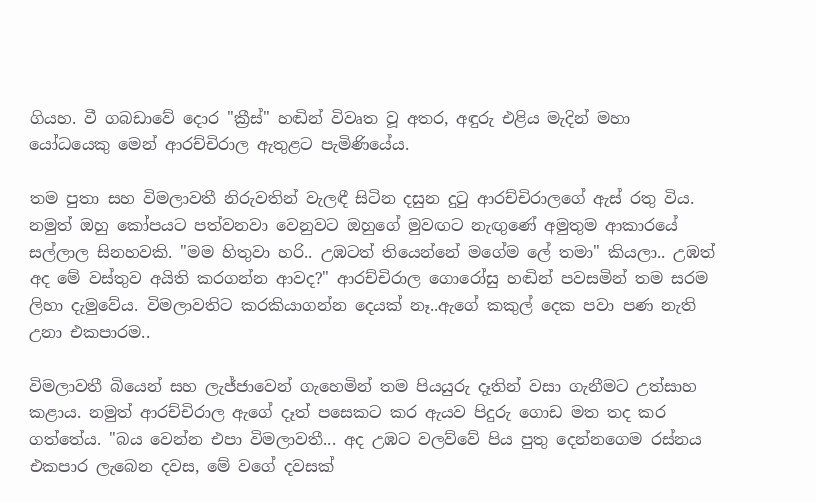ගියහ. වී ගබඩාවේ දොර "ක්‍රීස්" හඬින් විවෘත වූ අතර, අඳුරු එළිය මැදින් මහා යෝධයෙකු මෙන් ආරච්චිරාල ඇතුළට පැමිණියේය.

තම පුතා සහ විමලාවතී නිරුවතින් වැලඳී සිටින දසුන දුටු ආරච්චිරාලගේ ඇස් රතු විය. නමුත් ඔහු කෝපයට පත්වනවා වෙනුවට ඔහුගේ මුවඟට නැඟුණේ අමුතුම ආකාරයේ සල්ලාල සිනහවකි. "මම හිතුවා හරි.. උඹටත් තියෙන්නේ මගේම ලේ තමා" කියලා.. උඹත් අද මේ වස්තුව අයිති කරගන්න ආවද?" ආරච්චිරාල ගොරෝසු හඬින් පවසමින් තම සරම ලිහා දැමුවේය. විමලාවතිට කරකියාගන්න දෙයක් නෑ..ඇගේ කකුල් දෙක පවා පණ නැති උනා එකපාරම..

විමලාවතී බියෙන් සහ ලැජ්ජාවෙන් ගැහෙමින් තම පියයුරු දෑතින් වසා ගැනීමට උත්සාහ කළාය. නමුත් ආරච්චිරාල ඇගේ දෑත් පසෙකට කර ඇයව පිදුරු ගොඩ මත තද කර ගත්තේය. "බය වෙන්න එපා විමලාවතී... අද උඹට වලව්වේ පිය පුතු දෙන්නගෙම රස්නය එකපාර ලැබෙන දවස, මේ වගේ දවසක්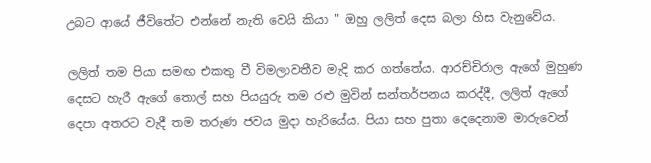උබට ආයේ ජීවිතේට එන්නේ නැති වෙයි කියා " ඔහු ලලිත් දෙස බලා හිස වැනුවේය.

ලලිත් තම පියා සමඟ එකතු වී විමලාවතීව මැදි කර ගත්තේය. ආරච්චිරාල ඇගේ මුහුණ දෙසට හැරී ඇගේ තොල් සහ පියයුරු තම රළු මුවින් සන්තර්පනය කරද්දී, ලලිත් ඇගේ දෙපා අතරට වැදී තම තරුණ ජවය මුදා හැරියේය. පියා සහ පුතා දෙදෙනාම මාරුවෙන්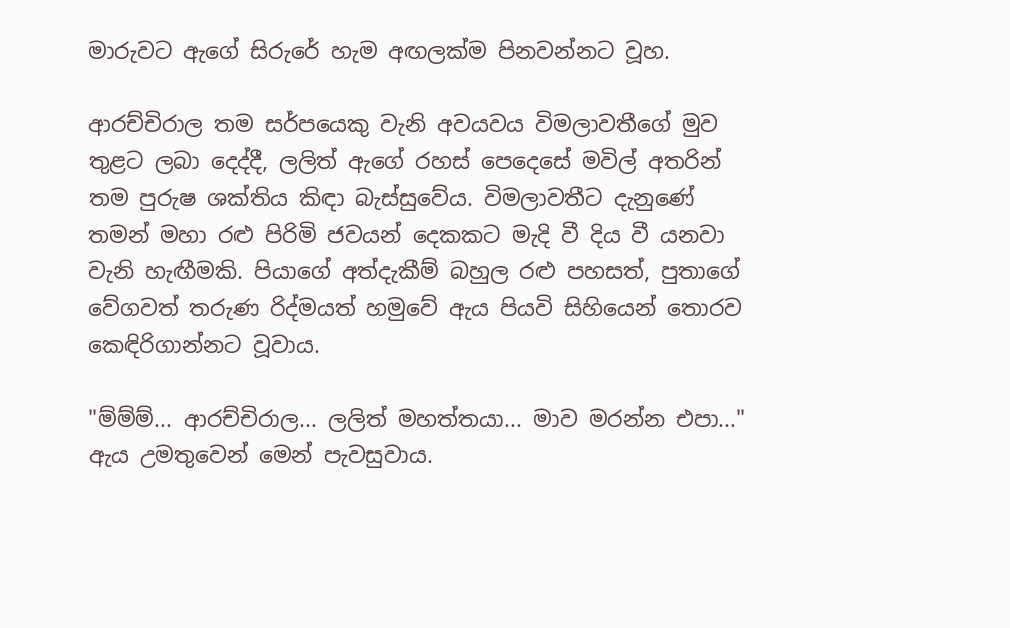මාරුවට ඇගේ සිරුරේ හැම අඟලක්ම පිනවන්නට වූහ.

ආරච්චිරාල තම සර්පයෙකු වැනි අවයවය විමලාවතීගේ මුව තුළට ලබා දෙද්දී, ලලිත් ඇගේ රහස් පෙදෙසේ මවිල් අතරින් තම පුරුෂ ශක්තිය කිඳා බැස්සුවේය. විමලාවතීට දැනුණේ තමන් මහා රළු පිරිමි ජවයන් දෙකකට මැදි වී දිය වී යනවා වැනි හැඟීමකි. පියාගේ අත්දැකීම් බහුල රළු පහසත්, පුතාගේ වේගවත් තරුණ රිද්මයත් හමුවේ ඇය පියවි සිහියෙන් තොරව කෙඳිරිගාන්නට වූවාය.

"ම්ම්ම්... ආරච්චිරාල... ලලිත් මහත්තයා... මාව මරන්න එපා..." ඇය උමතුවෙන් මෙන් පැවසුවාය.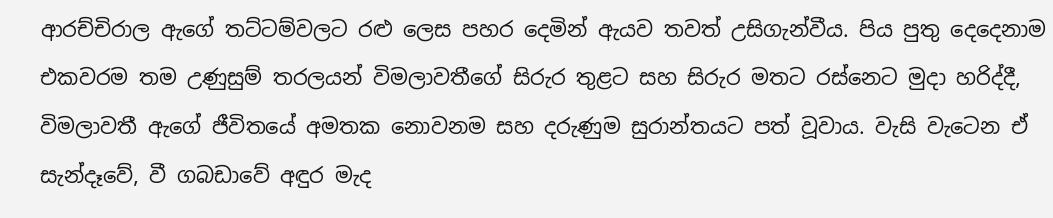ආරච්චිරාල ඇගේ තට්ටම්වලට රළු ලෙස පහර දෙමින් ඇයව තවත් උසිගැන්වීය. පිය පුතු දෙදෙනාම එකවරම තම උණුසුම් තරලයන් විමලාවතීගේ සිරුර තුළට සහ සිරුර මතට රස්නෙට මුදා හරිද්දී, විමලාවතී ඇගේ ජීවිතයේ අමතක නොවනම සහ දරුණුම සුරාන්තයට පත් වූවාය. වැසි වැටෙන ඒ සැන්දෑවේ, වී ගබඩාවේ අඳුර මැද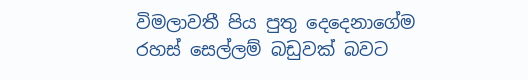විමලාවතී පිය පුතු දෙදෙනාගේම රහස් සෙල්ලම් බඩුවක් බවට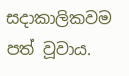සදාකාලිකවම පත් වූවාය.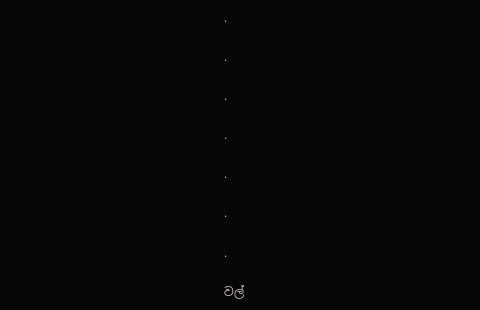.

.

.

.

.

.

.

වල්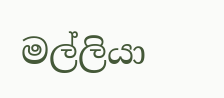මල්ලියා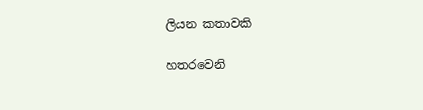ලියන කතාවකි

හතරවෙනි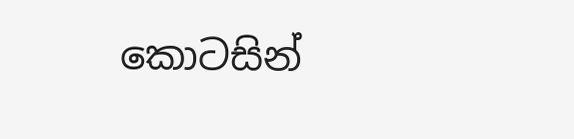කොටසින්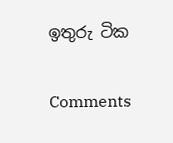ඉතුරු ටික

Comments